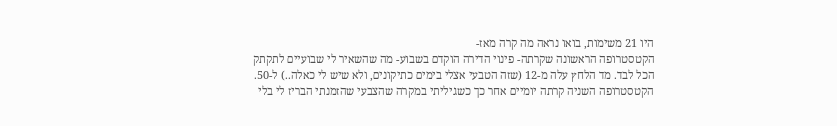היו 21 משימות, בואו נראה מה קרה מאז-
הקטסטרופה הראשונה שקרתה- פינוי הדירה הוקדם בשבוע- מה שהשאיר לי שבועיים לתקתק הכל לבד. מד הלחץ עלה מ-12 (שזה הטבעי אצלי בימים כתיקונים, ולא שיש לי כאלה..) ל-50.
הקטסטרופה השניה קרתה יומיים אחר כך כשגיליתי במקרה שהצבעי שהזמנתי הבריז לי בלי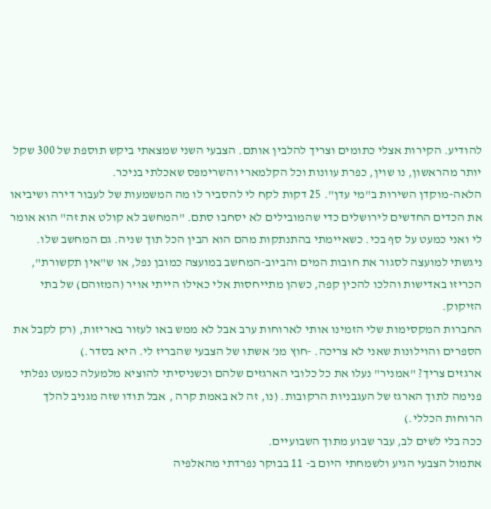להודיע. הקירות אצלי כתומים וצריך להלבין אותם. הצבעי השני שמצאתי ביקש תוספת של 300 שקל יותר מהראשון, נו שוין, כפרת עוונות וכל הקלמארי והשרימפס שאכלתי בניכר.
הלאה-מוקדן השירות ב"מי עדן". 25 דקות לקח לי להסביר לו מה המשמעות של לעבור דירה ושיביאו את הכדים החדשים לירושלים כדי שהמובילים לא יסחבו סתם. "המחשב לא קולט את זה" הוא אומר לי ואני כמעט על סף בכי. כשאיימתי בהתנתקות מהם הוא הבין הכל תוך שניה. גם המחשב שלו.
ניגשתי למועצה לסגור את חובות המים והביוב-המחשב במועצה כמובן נפל, או ש"אין תקשורת", הכריזו באדישות והלכו להכין קפה, כשהן מתייחסות אלי כאילו הייתי אויר (המזוהם) של בתי הזיקוק.
החברות המקסימות שלי הזמינו אותי לארוחות ערב אבל לא ממש באו לעזור באריזות, (רק לקבל את הספרים והוילונות שאני לא צריכה. -חוץ מנ' אשתו של הצבעי שהבריז לי. היא בסדר.)
ארגזים צריך? "אמניר" נעלו את כל כלובי הארגזים שלהם וכשניסיתי להוציא מלמעלה כמעט נפלתי פנימה לתוך הארגז של העגבניות הרקובות. (נו, זה לא באמת קרה , אבל תודו שזה מגניב להלך הרוחות הכללי.)
ככה בלי לשים לב, עבר שבוע מתוך השבועיים.
אתמול הצבעי הגיע ולשמחתי היום ב- 11 בבוקר נפרדתי מהאלפיה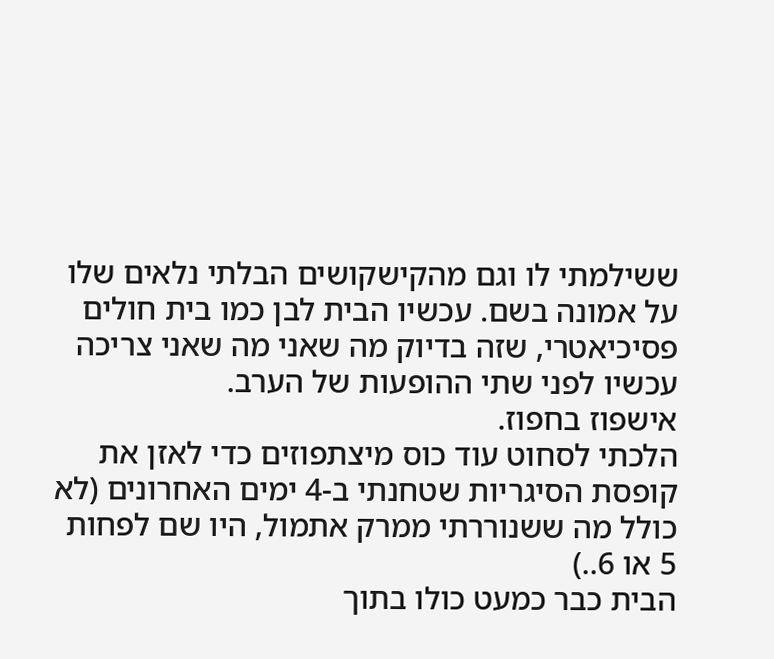ששילמתי לו וגם מהקישקושים הבלתי נלאים שלו על אמונה בשם. עכשיו הבית לבן כמו בית חולים פסיכיאטרי, שזה בדיוק מה שאני מה שאני צריכה עכשיו לפני שתי ההופעות של הערב.
אישפוז בחפוז.
הלכתי לסחוט עוד כוס מיצתפוזים כדי לאזן את קופסת הסיגריות שטחנתי ב-4 ימים האחרונים (לא כולל מה ששנוררתי ממרק אתמול, היו שם לפחות 5 או 6..)
הבית כבר כמעט כולו בתוך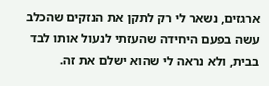ארגזים, נשאר לי רק לתקן את הנזקים שהכלב עשה בפעם היחידה שהעזתי לנעול אותו לבד בבית, ולא נראה לי שהוא ישלם את זה.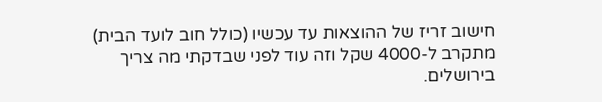חישוב זריז של ההוצאות עד עכשיו (כולל חוב לועד הבית) מתקרב ל-4000 שקל וזה עוד לפני שבדקתי מה צריך בירושלים.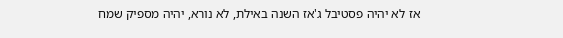אז לא יהיה פסטיבל ג'אז השנה באילת, לא נורא, יהיה מספיק שמח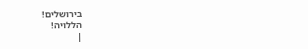בירושלים!
הללויה!
|